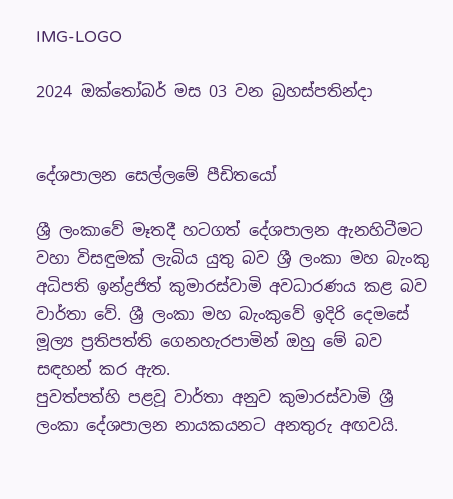IMG-LOGO

2024 ඔක්තෝබර් මස 03 වන බ්‍රහස්පතින්දා


දේශපාලන සෙල්ලමේ පීඩිතයෝ

ශ්‍රී ලංකාවේ මෑතදී හටගත් දේශපාලන ඇනහිටීමට වහා විසඳුමක් ලැබිය යුතු බව ශ්‍රී ලංකා මහ බැංකු අධිපති ඉන්ද්‍රජිත් කුමාරස්වාමි අවධාරණය කළ බව වාර්තා වේ. ශ්‍රී ලංකා මහ බැංකුවේ ඉදිරි දෙමසේ මූල්‍ය ප්‍රතිපත්ති ගෙනහැරපාමින් ඔහු මේ බව සඳහන් කර ඇත.
පුවත්පත්හි පළවූ වාර්තා අනුව කුමාරස්වාමි ශ්‍රී ලංකා දේශපාලන නායකයනට අනතුරු අඟවයි.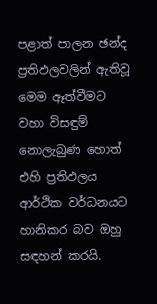පළාත් පාලන ඡන්ද ප්‍රතිඵලවලින් ඇතිවූ මෙම ඈත්වීමට වහා විසඳුම් නොලැබුණ හොත් එහි ප්‍රතිඵලය ආර්ථික වර්ධනයට හානිකර බව ඔහු සඳහන් කරයි.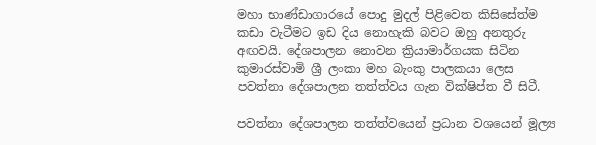මහා භාණ්ඩාගාරයේ පොදු මුදල් පිළිවෙත කිසිසේත්ම කඩා වැටීමට ඉඩ දිය නොහැකි බවට ඔහු අනතුරු අඟවයි. දේශපාලන නොවන ක්‍රියාමාර්ගයක සිටින කුමාරස්වාමි ශ්‍රී ලංකා මහ බැංකු පාලකයා ලෙස පවත්නා දේශපාලන තත්ත්වය ගැන වික්ෂිප්ත වී සිටී.

පවත්නා දේශපාලන තත්ත්වයෙන් ප්‍රධාන වශයෙන් මූල්‍ය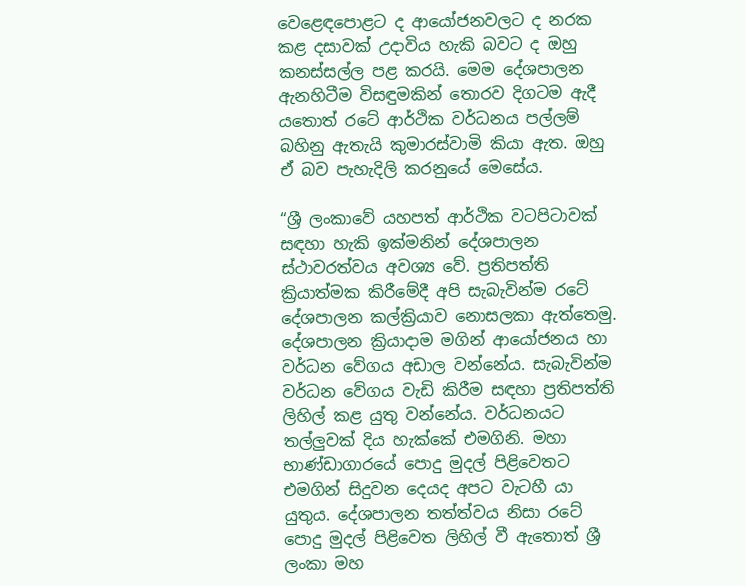වෙළෙඳපොළට ද ආයෝජනවලට ද නරක කළ දසාවක් උදාවිය හැකි බවට ද ඔහු කනස්සල්ල පළ කරයි. මෙම දේශපාලන ඇනහිටීම විසඳුමකින් තොරව දිගටම ඇදී යතොත් රටේ ආර්ථික වර්ධනය පල්ලම් බහිනු ඇතැයි කුමාරස්වාමි කියා ඇත. ඔහු ඒ බව පැහැදිලි කරනුයේ මෙසේය.

“ශ්‍රී ලංකාවේ යහපත් ආර්ථික වටපිටාවක් සඳහා හැකි ඉක්මනින් දේශපාලන ස්ථාවරත්වය අවශ්‍ය වේ. ප්‍රතිපත්ති ක්‍රියාත්මක කිරීමේදී අපි සැබැවින්ම රටේ දේශපාලන කල්ක්‍රියාව නොසලකා ඇත්තෙමු. දේශපාලන ක්‍රියාදාම මගින් ආයෝජනය හා වර්ධන වේගය අඩාල වන්නේය. සැබැවින්ම වර්ධන වේගය වැඩි කිරීම සඳහා ප්‍රතිපත්ති ලිහිල් කළ යුතු වන්නේය. වර්ධනයට තල්ලුවක් දිය හැක්කේ එමගිනි. මහා භාණ්ඩාගාරයේ පොදු මුදල් පිළිවෙතට එමගින් සිදුවන දෙයද අපට වැටහී යා යුතුය. දේශපාලන තත්ත්වය නිසා රටේ පොදු මුදල් පිළිවෙත ලිහිල් වී ඇතොත් ශ්‍රී ලංකා මහ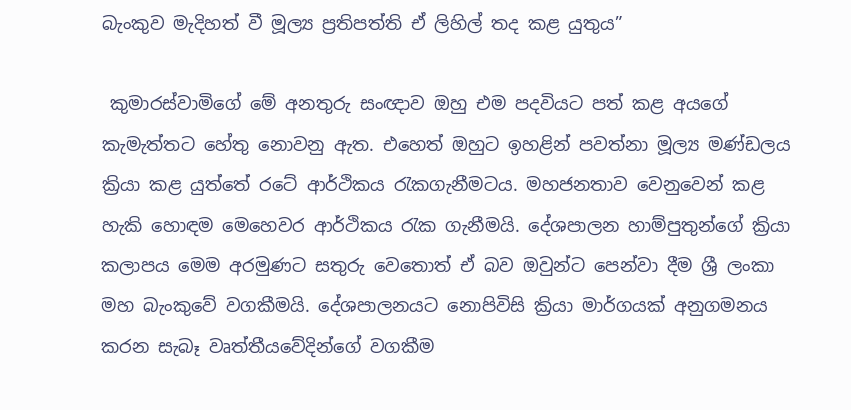බැංකුව මැදිහත් වී මූල්‍ය ප්‍රතිපත්ති ඒ ලිහිල් තද කළ යුතුය”

 කුමාරස්වාමිගේ මේ අනතුරු සංඥාව ඔහු එම පදවියට පත් කළ අයගේ කැමැත්තට හේතු නොවනු ඇත. එහෙත් ඔහුට ඉහළින් පවත්නා මූල්‍ය මණ්ඩලය ක්‍රියා කළ යුත්තේ රටේ ආර්ථිකය රැකගැනීමටය. මහජනතාව වෙනුවෙන් කළ හැකි හොඳම මෙහෙවර ආර්ථිකය රැක ගැනීමයි. දේශපාලන හාම්පුතුන්ගේ ක්‍රියා කලාපය මෙම අරමුණට සතුරු වෙතොත් ඒ බව ඔවුන්ට පෙන්වා දීම ශ්‍රී ලංකා මහ බැංකුවේ වගකීමයි. දේශපාලනයට නොපිවිසි ක්‍රියා මාර්ගයක් අනුගමනය කරන සැබෑ වෘත්තීයවේදින්ගේ වගකීම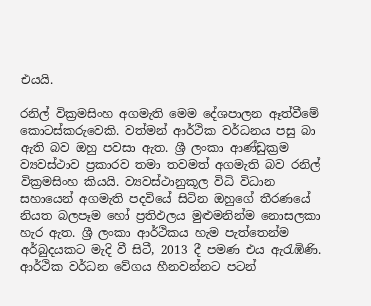එයයි.

රනිල් වික්‍රමසිංහ අගමැති මෙම දේශපාලන ඈත්වීමේ කොටස්කරුවෙකි. වත්මන් ආර්ථික වර්ධනය පසු බා ඇති බව ඔහු පවසා ඇත. ශ්‍රී ලංකා ආණ්ඩුක්‍රම ව්‍යවස්ථාව ප්‍රකාරව තමා තවමත් අගමැති බව රනිල් වික්‍රමසිංහ කියයි. ව්‍යවස්ථානුකූල විධි විධාන සහායෙන් අගමැති පදවියේ සිටින ඔහුගේ තීරණයේ නියත බලපෑම හෝ ප්‍රතිඵලය මුළුමනින්ම නොසලකා හැර ඇත. ශ්‍රී ලංකා ආර්ථිකය හැම පැත්තෙන්ම අර්බුදයකට මැදි වී සිටී, 2013 දී පමණ එය ඇරැඹිණි. ආර්ථික වර්ධන වේගය හීනවන්නට පටන්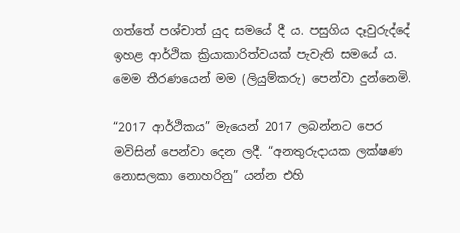ගත්තේ පශ්චාත් යුද සමයේ දී ය. පසුගිය දෑවුරුද්දේ ඉහළ ආර්ථික ක්‍රියාකාරිත්වයක් පැවැති සමයේ ය. මෙම තීරණයෙන් මම (ලියුම්කරු) පෙන්වා දුන්නෙමි.

“2017 ආර්ථිකය” මැයෙන් 2017 ලබන්නට පෙර මවිසින් පෙන්වා දෙන ලදී. “අනතුරුදායක ලක්ෂණ නොසලකා නොහරිනු” යන්න එහි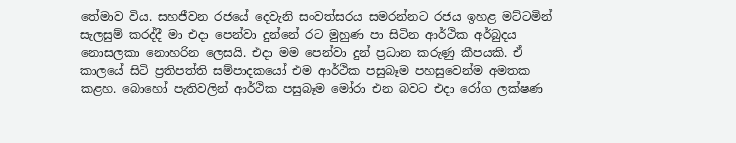තේමාව විය. සහජීවන රජයේ දෙවැනි සංවත්සරය සමරන්නට රජය ඉහළ මට්ටමින් සැලසුම් කරද්දී මා එදා පෙන්වා දුන්නේ රට මුහුණ පා සිටින ආර්ථික අර්බුදය නොසලකා නොහරින ලෙසයි. එදා මම පෙන්වා දුන් ප්‍රධාන කරුණු කීපයකි. ඒ කාලයේ සිටි ප්‍රතිපත්ති සම්පාදකයෝ එම ආර්ථික පසුබෑම පහසුවෙන්ම අමතක කළහ. බොහෝ පැතිවලින් ආර්ථික පසුබෑම මෝරා එන බවට එදා රෝග ලක්ෂණ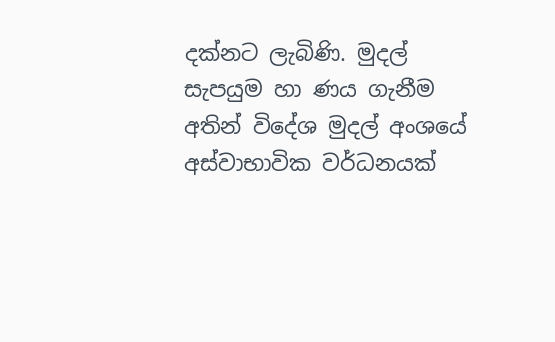දක්නට ලැබිණි. මුදල් සැපයුම හා ණය ගැනීම අතින් විදේශ මුදල් අංශයේ අස්වාභාවික වර්ධනයක්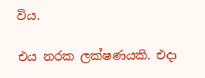විය.

එය නරක ලක්ෂණයකි. එදා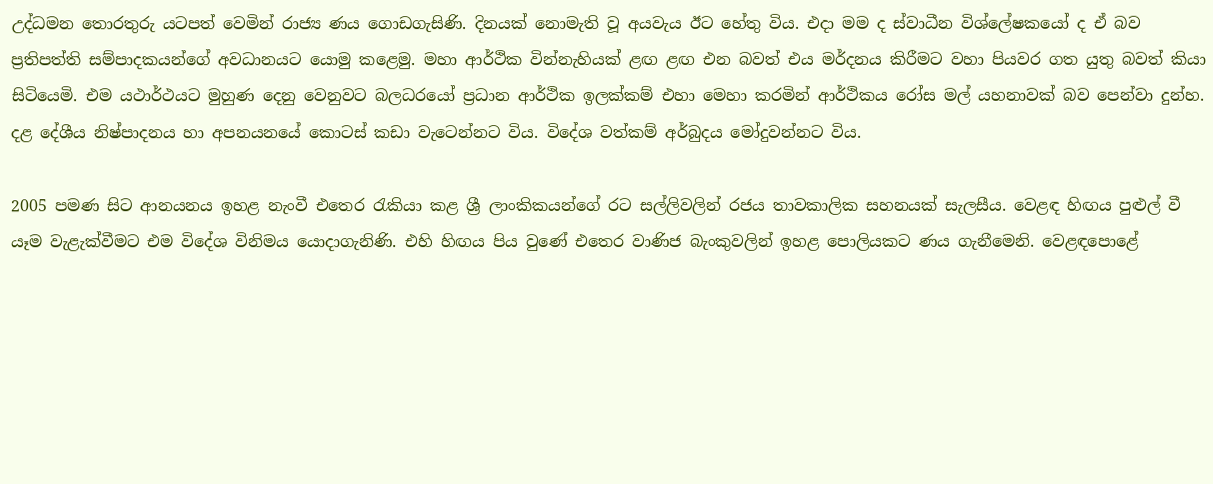උද්ධමන තොරතුරු යටපත් වෙමින් රාජ්‍ය ණය ගොඩගැසිණි. දිනයක් නොමැති වූ අයවැය ඊට හේතු විය. එදා මම ද ස්වාධීන විශ්ලේෂකයෝ ද ඒ බව ප්‍රතිපත්ති සම්පාදකයන්ගේ අවධානයට යොමු කළෙමු. මහා ආර්ථික වින්නැහියක් ළඟ ළඟ එන බවත් එය මර්දනය කිරීමට වහා පියවර ගත යුතු බවත් කියා සිටියෙමි. එම යථාර්ථයට මුහුණ දෙනු වෙනුවට බලධරයෝ ප්‍රධාන ආර්ථික ඉලක්කම් එහා මෙහා කරමින් ආර්ථිකය රෝස මල් යහනාවක් බව පෙන්වා දුන්හ. දළ දේශීය නිෂ්පාදනය හා අපනයනයේ කොටස් කඩා වැටෙන්නට විය. විදේශ වත්කම් අර්බුදය මෝදුවන්නට විය.

2005 පමණ සිට ආනයනය ඉහළ නැංවී එතෙර රැකියා කළ ශ්‍රී ලාංකිකයන්ගේ රට සල්ලිවලින් රජය තාවකාලික සහනයක් සැලසීය. වෙළඳ හිඟය පුළුල් වී යෑම වැළැක්වීමට එම විදේශ විනිමය යොදාගැනිණි. එහි හිඟය පිය වුණේ එතෙර වාණිජ බැංකුවලින් ඉහළ පොලියකට ණය ගැනීමෙනි. වෙළඳපොළේ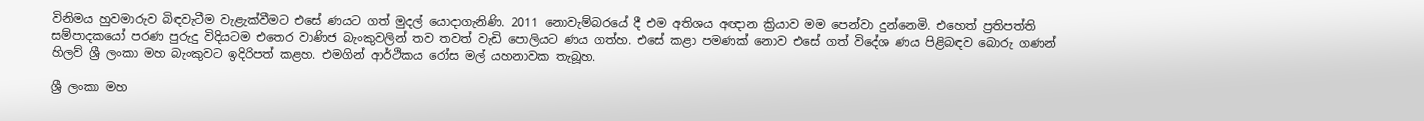විනිමය හුවමාරුව බිඳවැටීම වැළැක්වීමට එසේ ණයට ගත් මුදල් යොදාගැනිණි. 2011 නොවැම්බරයේ දී එම අතිශය අඥාන ක්‍රියාව මම පෙන්වා දුන්නෙමි. එහෙත් ප්‍රතිපත්ති සම්පාදකයෝ පරණ පුරුදු විදියටම එතෙර වාණිජ බැංකුවලින් තව තවත් වැඩි පොලියට ණය ගත්හ. එසේ කළා පමණක් නොව එසේ ගත් විදේශ ණය පිළිබඳව බොරු ගණන් හිලව් ශ්‍රී ලංකා මහ බැංකුවට ඉදිරිපත් කළහ. එමගින් ආර්ථිකය රෝස මල් යහනාවක තැබූහ.

ශ්‍රී ලංකා මහ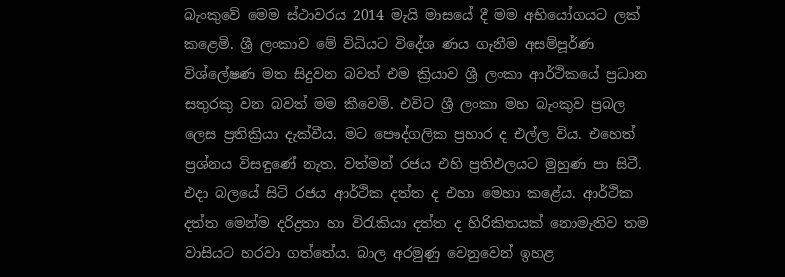බැංකුවේ මෙම ස්ථාවරය 2014 මැයි මාසයේ දී මම අභියෝගයට ලක් කළෙමි. ශ්‍රී ලංකාව මේ විධියට විදේශ ණය ගැනීම අසම්පූර්ණ විශ්ලේෂණ මත සිදුවන බවත් එම ක්‍රියාව ශ්‍රී ලංකා ආර්ථිකයේ ප්‍රධාන සතුරකු වන බවත් මම කීවෙමි. එවිට ශ්‍රී ලංකා මහ බැංකුව ප්‍රබල ලෙස ප්‍රතික්‍රියා දැක්වීය. මට පෞද්ගලික ප්‍රහාර ද එල්ල විය. එහෙත් ප්‍රශ්නය විසඳුණේ නැත. වත්මන් රජය එහි ප්‍රතිඵලයට මුහුණ පා සිටී. එදා බලයේ සිටි රජය ආර්ථික දත්ත ද එහා මෙහා කළේය. ආර්ථික දත්ත මෙන්ම දරිද්‍රතා හා විරැකියා දත්ත ද හිරිකිතයක් නොමැතිව තම වාසියට හරවා ගත්තේය. බාල අරමුණු වෙනුවෙන් ඉහළ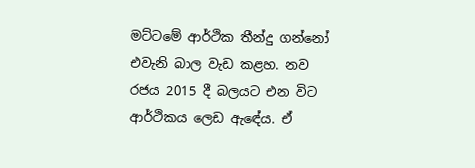මට්ටමේ ආර්ථික තීන්දු ගන්නෝ එවැනි බාල වැඩ කළහ. නව රජය 2015 දී බලයට එන විට ආර්ථිකය ලෙඩ ඇඳේය. ඒ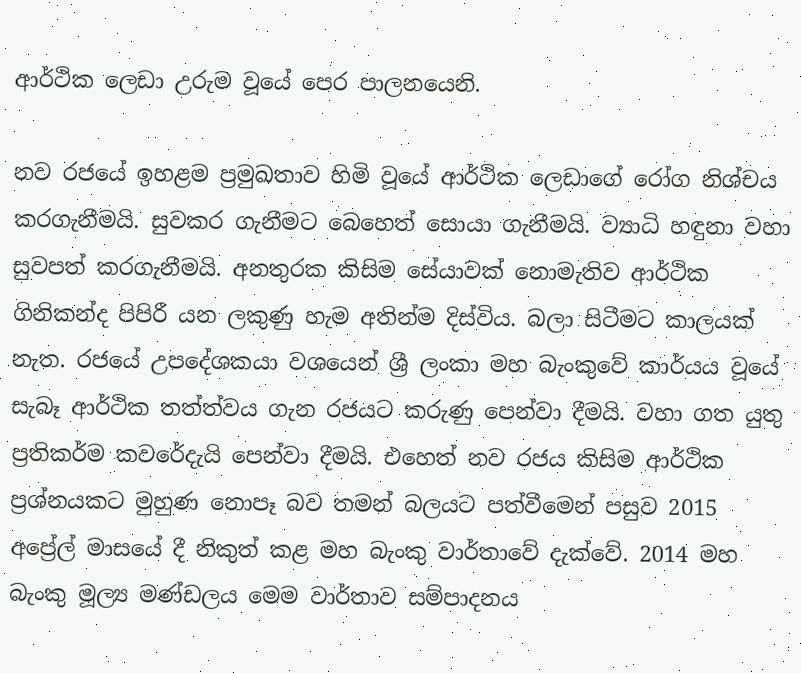ආර්ථික ලෙඩා උරුම වූයේ පෙර පාලනයෙනි.

නව රජයේ ඉහළම ප්‍රමුඛතාව හිමි වූයේ ආර්ථික ලෙඩාගේ රෝග නිශ්චය කරගැනීමයි. සුවකර ගැනීමට බෙහෙත් සොයා ගැනීමයි. ව්‍යාධි හඳුනා වහා සුවපත් කරගැනීමයි. අනතුරක කිසිම සේයාවක් නොමැතිව ආර්ථික ගිනිකන්ද පිපිරී යන ලකුණු හැම අතින්ම දිස්විය. බලා සිටීමට කාලයක් නැත. රජයේ උපදේශකයා වශයෙන් ශ්‍රී ලංකා මහ බැංකුවේ කාර්යය වූයේ සැබෑ ආර්ථික තත්ත්වය ගැන රජයට කරුණු පෙන්වා දීමයි. වහා ගත යුතු ප්‍රතිකර්ම කවරේදැයි පෙන්වා දීමයි. එහෙත් නව රජය කිසිම ආර්ථික ප්‍රශ්නයකට මුහුණ නොපෑ බව තමන් බලයට පත්වීමෙන් පසුව 2015 අප්‍රේල් මාසයේ දී නිකුත් කළ මහ බැංකු වාර්තාවේ දැක්වේ. 2014 මහ බැංකු මූල්‍ය මණ්ඩලය මෙම වාර්තාව සම්පාදනය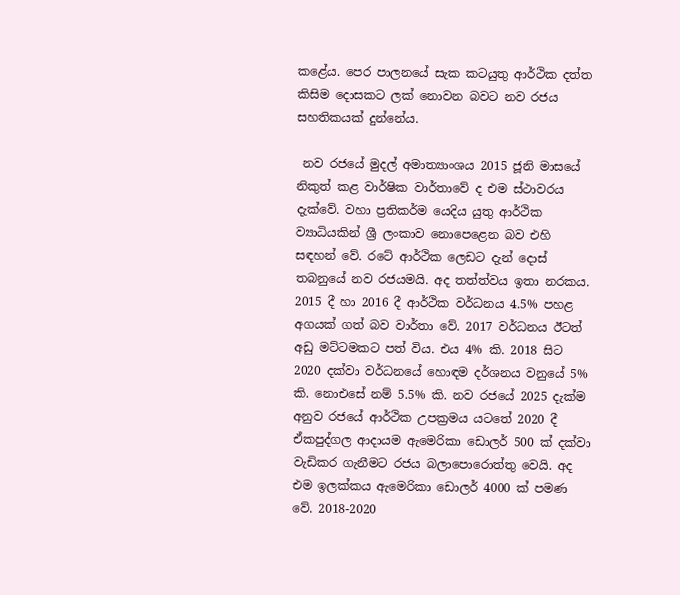කළේය. පෙර පාලනයේ සැක කටයුතු ආර්ථික දත්ත කිසිම දොසකට ලක් නොවන බවට නව රජය සහතිකයක් දුන්නේය.

 නව රජයේ මුදල් අමාත්‍යාංශය 2015 ජූනි මාසයේ නිකුත් කළ වාර්ෂික වාර්තාවේ ද එම ස්ථාවරය දැක්වේ. වහා ප්‍රතිකර්ම යෙදිය යුතු ආර්ථික ව්‍යාධියකින් ශ්‍රී ලංකාව නොපෙළෙන බව එහි සඳහන් වේ. රටේ ආර්ථික ලෙඩට දැන් දොස් තබනුයේ නව රජයමයි. අද තත්ත්වය ඉතා නරකය. 2015 දී හා 2016 දී ආර්ථික වර්ධනය 4.5% පහළ අගයක් ගත් බව වාර්තා වේ. 2017 වර්ධනය ඊටත් අඩු මට්ටමකට පත් විය. එය 4% කි. 2018 සිට 2020 දක්වා වර්ධනයේ හොඳම දර්ශනය වනුයේ 5% කි. නොඑසේ නම් 5.5% කි. නව රජයේ 2025 දැක්ම අනුව රජයේ ආර්ථික උපක්‍රමය යටතේ 2020 දී ඒකපුද්ගල ආදායම ඇමෙරිකා ඩොලර් 500 ක් දක්වා වැඩිකර ගැනීමට රජය බලාපොරොත්තු වෙයි. අද එම ඉලක්කය ඇමෙරිකා ඩොලර් 4000 ක් පමණ වේ. 2018-2020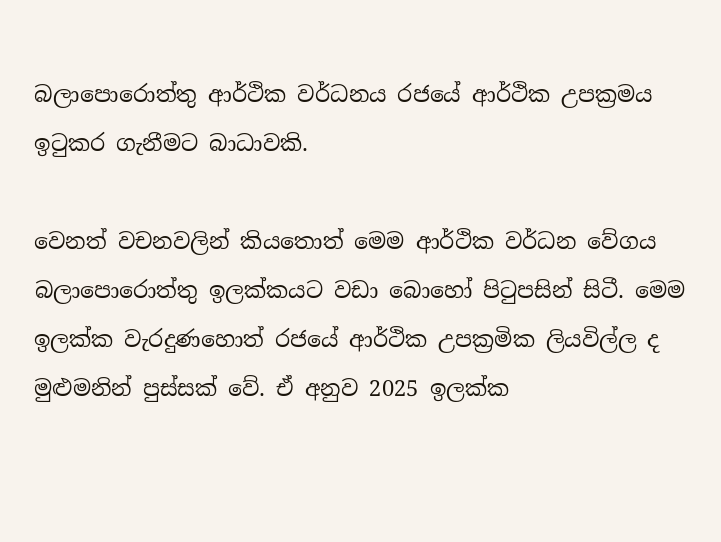බලාපොරොත්තු ආර්ථික වර්ධනය රජයේ ආර්ථික උපක්‍රමය ඉටුකර ගැනීමට බාධාවකි.

වෙනත් වචනවලින් කියතොත් මෙම ආර්ථික වර්ධන වේගය බලාපොරොත්තු ඉලක්කයට වඩා බොහෝ පිටුපසින් සිටී. මෙම ඉලක්ක වැරදුණහොත් රජයේ ආර්ථික උපක්‍රමික ලියවිල්ල ද මුළුමනින් පුස්සක් වේ. ඒ අනුව 2025 ඉලක්ක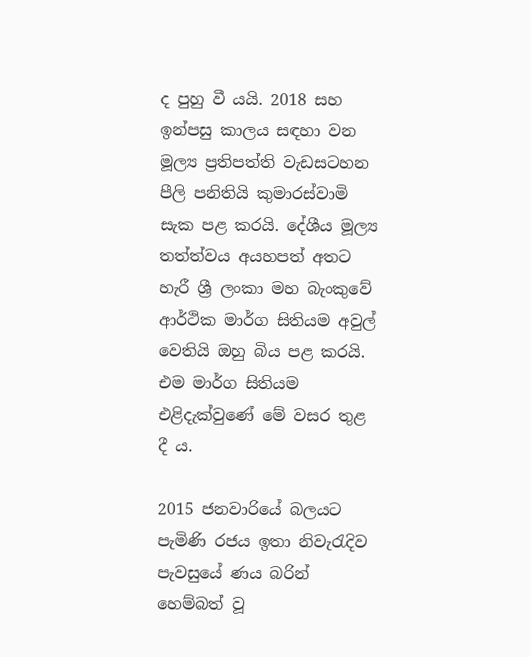ද පුහු වී යයි. 2018 සහ ඉන්පසු කාලය සඳහා වන මූල්‍ය ප්‍රතිපත්ති වැඩසටහන පීලි පනිතියි කුමාරස්වාමි සැක පළ කරයි. දේශීය මූල්‍ය තත්ත්වය අයහපත් අතට හැරී ශ්‍රී ලංකා මහ බැංකුවේ ආර්ථික මාර්ග සිතියම අවුල් වෙතියි ඔහු බිය පළ කරයි. එම මාර්ග සිතියම එළිදැක්වුණේ මේ වසර තුළ දී ය.

2015 ජනවාරියේ බලයට පැමිණි රජය ඉතා නිවැරැදිව පැවසුයේ ණය බරින් හෙම්බත් වූ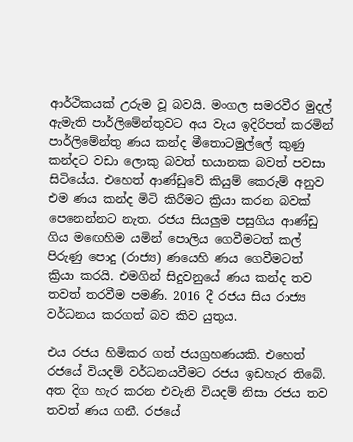ආර්ථිකයක් උරුම වූ බවයි. මංගල සමරවීර මුදල් ඇමැති පාර්ලිමේන්තුවට අය වැය ඉදිරිපත් කරමින් පාර්ලිමේන්තු ණය කන්ද මීතොටමුල්ලේ කුණු කන්දට වඩා ලොකු බවත් භයානක බවත් පවසා සිටියේය. එහෙත් ආණ්ඩුවේ කියුම් කෙරුම් අනුව එම ණය කන්ද මිටි කිරීමට ක්‍රියා කරන බවක් පෙනෙන්නට නැත. රජය සියලුම පසුගිය ආණ්ඩු ගිය මඟෙහිම යමින් පොලිය ගෙවීමටත් කල් පිරුණු පොදු (රාජ්‍ය) ණයෙහි ණය ගෙවීමටත් ක්‍රියා කරයි. එමගින් සිදුවනුයේ ණය කන්ද තව තවත් තරවීම පමණි. 2016 දී රජය සිය රාජ්‍ය වර්ධනය කරගත් බව කිව යුතුය.

එය රජය හිමිකර ගත් ජයග්‍රහණයකි. එහෙත් රජයේ වියදම් වර්ධනයවීමට රජය ඉඩහැර තිබේ. අත දිග හැර කරන එවැනි වියදම් නිසා රජය තව තවත් ණය ගනී. රජයේ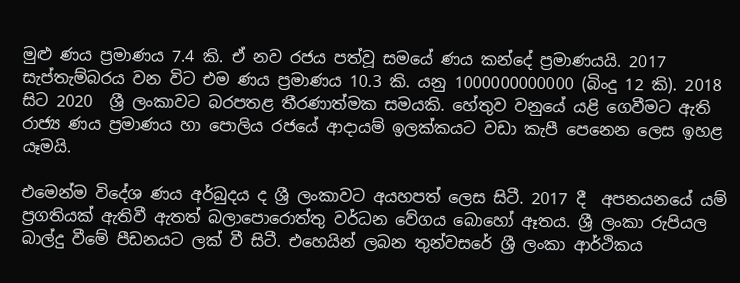මුළු ණය ප්‍රමාණය 7.4 කි. ඒ නව රජය පත්වූ සමයේ ණය කන්දේ ප්‍රමාණයයි. 2017 සැප්තැම්බරය වන විට එම ණය ප්‍රමාණය 10.3 කි. යනු 1000000000000 (බිංදු 12 කි). 2018 සිට 2020  ශ්‍රී ලංකාවට බරපතළ තීරණාත්මක සමයකි. හේතුව වනුයේ යළි ගෙවීමට ඇති රාජ්‍ය ණය ප්‍රමාණය හා පොලිය රජයේ ආදායම් ඉලක්කයට වඩා කැපී පෙනෙන ලෙස ඉහළ යෑමයි.

එමෙන්ම විදේශ ණය අර්බුදය ද ශ්‍රී ලංකාවට අයහපත් ලෙස සිටී. 2017 දී  අපනයනයේ යම් ප්‍රගතියක් ඇතිවී ඇතත් බලාපොරොත්තු වර්ධන වේගය බොහෝ ඈතය. ශ්‍රී ලංකා රුපියල බාල්දු වීමේ පීඩනයට ලක් වී සිටී. එහෙයින් ලබන තුන්වසරේ ශ්‍රී ලංකා ආර්ථිකය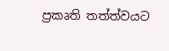ප්‍රකෘති තත්ත්වයට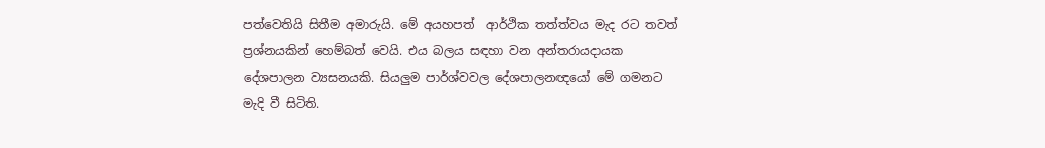පත්වෙතියි සිතීම අමාරුයි. මේ අයහපත්  ආර්ථික තත්ත්වය මැද රට තවත් ප්‍රශ්නයකින් හෙම්බත් වෙයි. එය බලය සඳහා වන අන්තරායදායක දේශපාලන ව්‍යසනයකි. සියලුම පාර්ශ්වවල දේශපාලනඥයෝ මේ ගමනට මැදි වී සිටිති.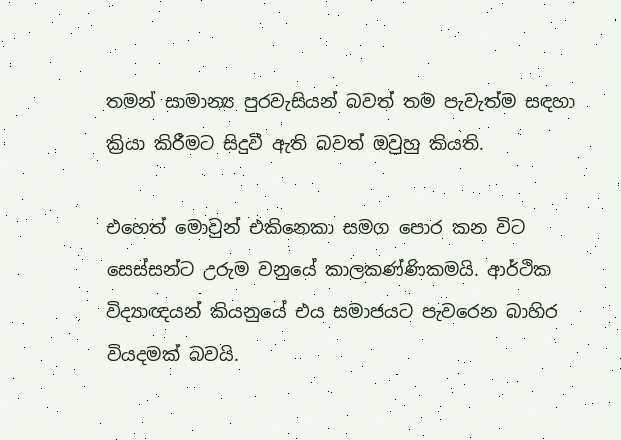තමන් සාමාන්‍ය පුරවැසියන් බවත් තම පැවැත්ම සඳහා ක්‍රියා කිරීමට සිදුවී ඇති බවත් ඔවුහු කියති.

එහෙත් මොවුන් එකිනෙකා සමග පොර කන විට සෙස්සන්ට උරුම වනුයේ කාලකණ්ණිකමයි. ආර්ථික විද්‍යාඥයන් කියනුයේ එය සමාජයට පැවරෙන බාහිර වියදමක් බවයි.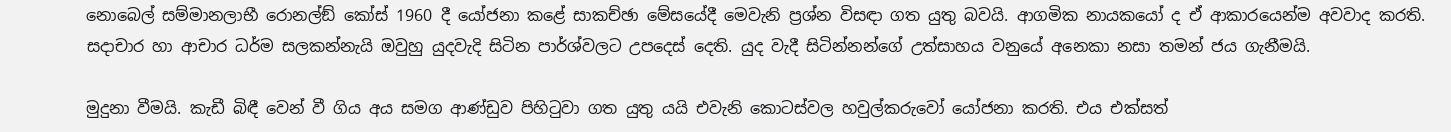නොබෙල් සම්මානලාභී රොනල්ඞ් කෝස් 1960 දී යෝජනා කළේ සාකච්ඡා මේසයේදී මෙවැනි ප්‍රශ්න විසඳා ගත යුතු බවයි. ආගමික නායකයෝ ද ඒ ආකාරයෙන්ම අවවාද කරති. සදාචාර හා ආචාර ධර්ම සලකන්නැයි ඔවුහු යුදවැදි සිටින පාර්ශ්වලට උපදෙස් දෙති. යුද වැදී සිටින්නන්ගේ උත්සාහය වනුයේ අනෙකා නසා තමන් ජය ගැනීමයි.

මුදුනා වීමයි. කැඩී බිඳී වෙන් වී ගිය අය සමග ආණ්ඩුව පිහිටුවා ගත යුතු යයි එවැනි කොටස්වල හවුල්කරුවෝ යෝජනා කරති. එය එක්සත්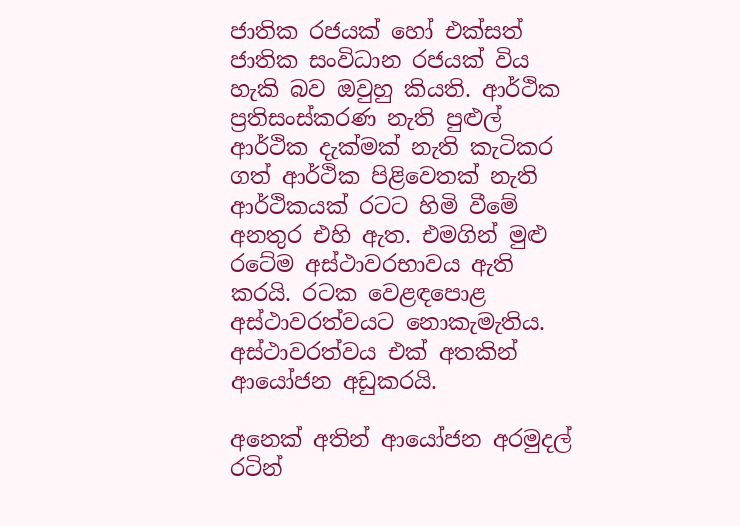ජාතික රජයක් හෝ එක්සත් ජාතික සංවිධාන රජයක් විය හැකි බව ඔවුහු කියති. ආර්ථික ප්‍රතිසංස්කරණ නැති පුළුල් ආර්ථික දැක්මක් නැති කැටිකර ගත් ආර්ථික පිළිවෙතක් නැති ආර්ථිකයක් රටට හිමි වීමේ අනතුර එහි ඇත. එමගින් මුළු රටේම අස්ථාවරභාවය ඇති කරයි. රටක වෙළඳපොළ අස්ථාවරත්වයට නොකැමැතිය. අස්ථාවරත්වය එක් අතකින් ආයෝජන අඩුකරයි.

අනෙක් අතින් ආයෝජන අරමුදල් රටින්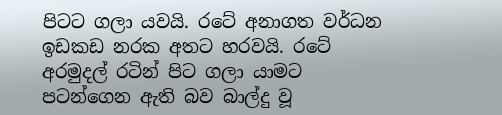පිටට ගලා යවයි. රටේ අනාගත වර්ධන ඉඩකඩ නරක අතට හරවයි. රටේ අරමුදල් රටින් පිට ගලා යාමට පටන්ගෙන ඇති බව බාල්දු වූ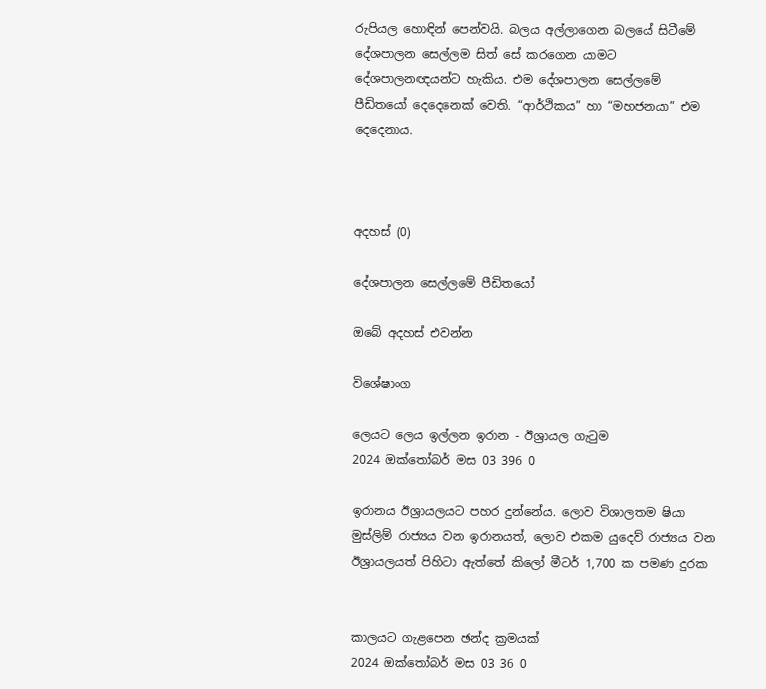රුපියල හොඳින් පෙන්වයි. බලය අල්ලාගෙන බලයේ සිටීමේ දේශපාලන සෙල්ලම සිත් සේ කරගෙන යාමට දේශපාලනඥයන්ට හැකිය. එම දේශපාලන සෙල්ලමේ පීඩිතයෝ දෙදෙනෙක් වෙති. “ආර්ථිකය” හා “මහජනයා” එම දෙදෙනාය.



අදහස් (0)

දේශපාලන සෙල්ලමේ පීඩිතයෝ

ඔබේ අදහස් එවන්න

විශේෂාංග

ලෙයට ලෙය ඉල්ලන ඉරාන - ඊශ්‍රායල ගැටුම
2024 ඔක්තෝබර් මස 03 396 0

ඉරානය ඊශ්‍රායලයට පහර දුන්නේය. ලොව විශාලතම ෂියා මුස්ලිම් රාජ්‍යය වන ඉරානයත්, ලොව එකම යුදෙව් රාජ්‍යය වන ඊශ්‍රායලයත් පිහිටා ඇත්තේ කිලෝ මීටර් 1,700 ක පමණ දුරක


කාලයට ගැළපෙන ඡන්ද ක්‍රමයක්
2024 ඔක්තෝබර් මස 03 36 0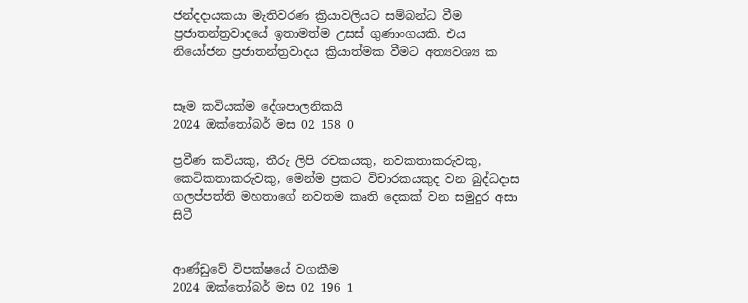ජන්දදායකයා මැතිවරණ ක්‍රියාවලියට සම්බන්ධ වීම ප්‍රජාතන්ත්‍රවාදයේ ඉතාමත්ම උසස් ගුණාංගයකි. එය නියෝජන ප්‍රජාතන්ත්‍රවාදය ක්‍රියාත්මක වීමට අත්‍යවශ්‍ය ක


සෑම කවියක්ම දේශපාලනිකයි
2024 ඔක්තෝබර් මස 02 158 0

ප්‍රවීණ කවියකු, තීරු ලිපි රචකයකු, නවකතාකරුවකු, කෙටිකතාකරුවකු, මෙන්ම ප්‍රකට විචාරකයකුද වන බුද්ධදාස ගලප්පත්ති මහතාගේ නවතම කෘති දෙකක් වන සමුදුර අසා සිටී


ආණ්ඩුවේ විපක්ෂයේ වගකීම
2024 ඔක්තෝබර් මස 02 196 1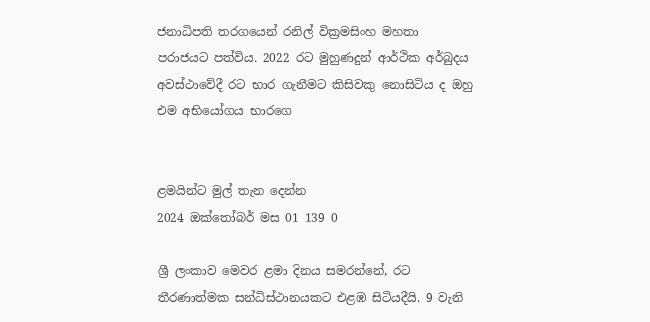ජනාධිපති තරගයෙන් රනිල් වික්‍රමසිංහ මහතා පරාජයට පත්විය. 2022 රට මුහුණදුන් ආර්ථික අර්බුදය අවස්ථාවේදී රට භාර ගැනීමට කිසිවකු නොසිටිය ද ඔහු එම අභියෝගය භාරගෙ


ළමයින්ට මුල් තැන දෙන්න
2024 ඔක්තෝබර් මස 01 139 0

ශ්‍රී ලංකාව මෙවර ළමා දිනය සමරන්නේ, රට තීරණාත්මක සන්ධිස්ථානයකට එළඹ සිටියදීයි. 9 වැනි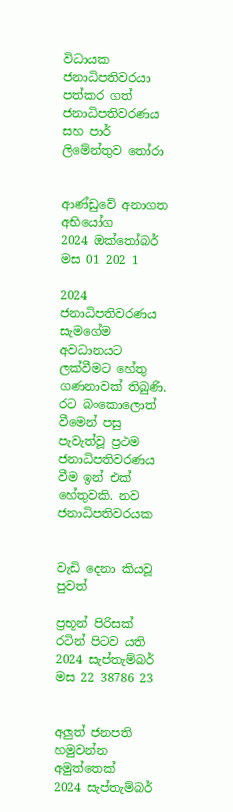විධායක ජනාධිපතිවරයා පත්කර ගත් ජනාධිපතිවරණය සහ පාර් ලිමේන්තුව තෝරා


ආණ්ඩුවේ අනාගත අභියෝග
2024 ඔක්තෝබර් මස 01 202 1

2024 ජනාධිපතිවරණය සැමගේම අවධානයට ලක්වීමට හේතු ගණනාවක් තිබුණි. රට බංකොලොත් වීමෙන් පසු පැවැත්වූ ප්‍රථම ජනාධිපතිවරණය වීම ඉන් එක් හේතුවකි. නව ජනාධිපතිවරයක


වැඩි දෙනා කියවූ පුවත්

ප්‍රභූන් පිරිසක් රටින් පිටව යති
2024 සැප්තැම්බර් මස 22 38786 23


අලුත් ජනපති හමුවන්න අමුත්තෙක්
2024 සැප්තැම්බර්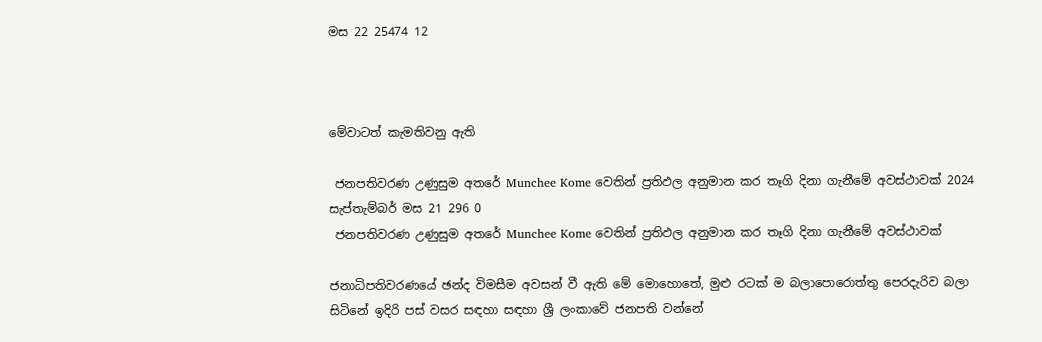මස 22 25474 12



මේවාටත් කැමතිවනු ඇති

 ජනපතිවරණ උණුසුම අතරේ Munchee Kome වෙතින් ප්‍රතිඵල අනුමාන කර තෑගි දිනා ගැනීමේ අවස්ථාවක් 2024 සැප්තැම්බර් මස 21 296 0
 ජනපතිවරණ උණුසුම අතරේ Munchee Kome වෙතින් ප්‍රතිඵල අනුමාන කර තෑගි දිනා ගැනීමේ අවස්ථාවක්

ජනාධිපතිවරණයේ ඡන්ද විමසීම අවසන් වී ඇති මේ මොහොතේ, මුළු රටක් ම බලාපොරොත්තු පෙරදැරිව බලා සිටිනේ ඉදිරි පස් වසර සඳහා සඳහා ශ්‍රී ලංකාවේ ජනපති වන්නේ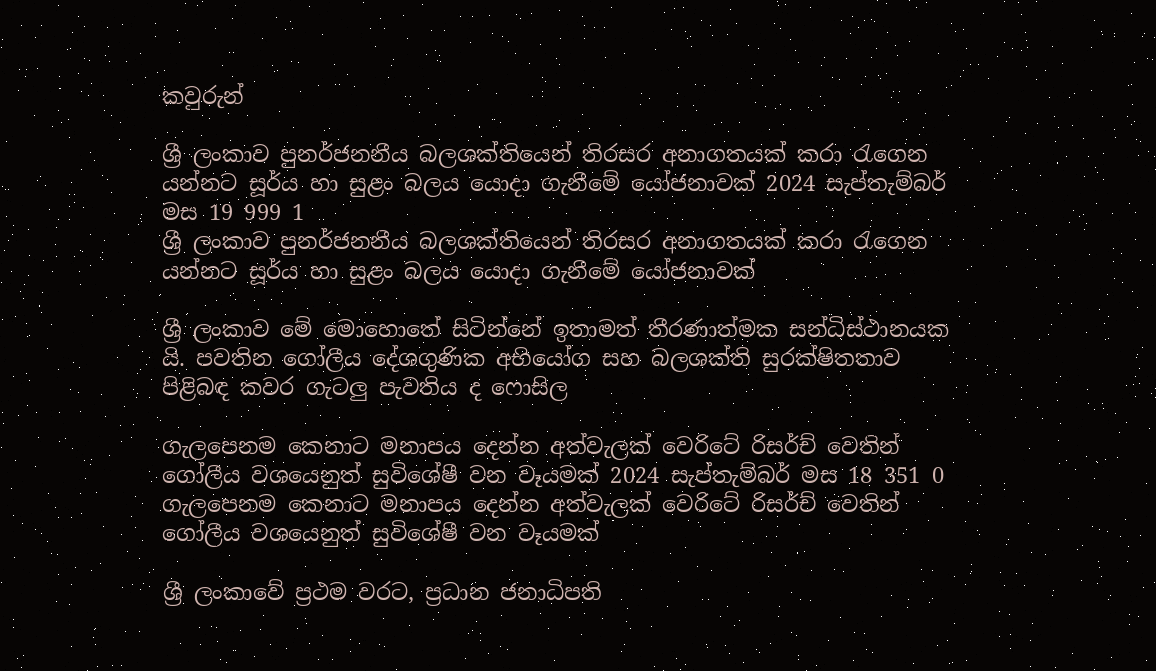කවුරුන්

ශ්‍රී ලංකාව පුනර්ජනනීය බලශක්තියෙන් තිරසර අනාගතයක් කරා රැගෙන යන්නට සූර්ය හා සුළං බලය යොදා ගැනීමේ යෝජනාවක් 2024 සැප්තැම්බර් මස 19 999 1
ශ්‍රී ලංකාව පුනර්ජනනීය බලශක්තියෙන් තිරසර අනාගතයක් කරා රැගෙන යන්නට සූර්ය හා සුළං බලය යොදා ගැනීමේ යෝජනාවක්

ශ්‍රී ලංකාව මේ මොහොතේ සිටින්නේ ඉතාමත් තීරණාත්මක සන්ධිස්ථානයක යි. පවතින ගෝලීය දේශගුණික අභියෝග සහ බලශක්ති සුරක්ෂිතතාව පිළිබඳ කවර ගැටලු පැවතිය ද ෆොසිල

ගැලපෙනම කෙනාට මනාපය දෙන්න අත්වැලක් වෙරිටේ රිසර්ච් වෙතින් ගෝලීය වශයෙනුත් සුවිශේෂී වන වෑයමක් 2024 සැප්තැම්බර් මස 18 351 0
ගැලපෙනම කෙනාට මනාපය දෙන්න අත්වැලක් වෙරිටේ රිසර්ච් වෙතින් ගෝලීය වශයෙනුත් සුවිශේෂී වන වෑයමක්

ශ්‍රී ලංකාවේ ප්‍රථම වරට, ප්‍රධාන ජනාධිපති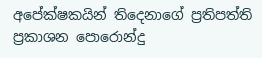අපේක්ෂකයින් තිදෙනාගේ ප්‍රතිපත්ති ප්‍රකාශන පොරොන්දු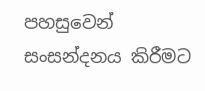පහසුවෙන් සංසන්දනය කිරීමට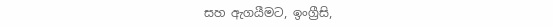සහ ඇගයීමට, ඉංග්‍රීසි,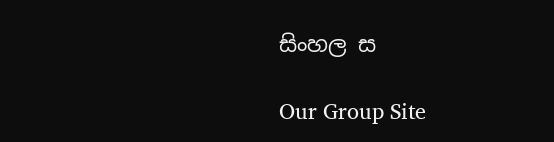සිංහල ස

Our Group Site